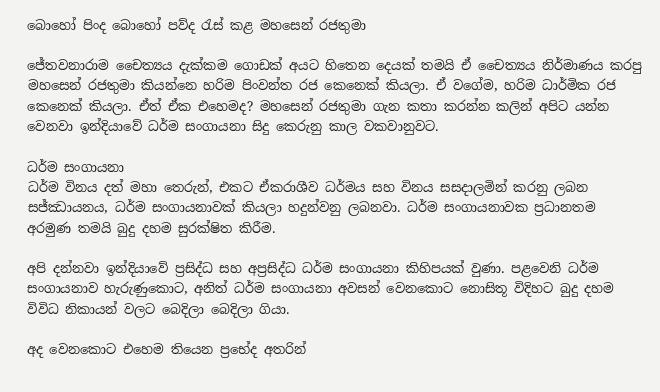බොහෝ පිංද බොහෝ පව්ද රැස් කළ මහසෙන් රජතුමා

ජේතවනාරාම චෛත්‍යය දැක්කම ගොඩක් අයට හිතෙන දෙයක් තමයි ඒ චෛත්‍යය නිර්මාණය කරපු මහසෙන් රජතුමා කියන්නෙ හරිම පිංවන්ත රජ කෙනෙක් කියලා. ඒ වගේම, හරිම ධාර්මික රජ කෙනෙක් කියලා. ඒත් ඒක එහෙමද? මහසෙන් රජතුමා ගැන කතා කරන්න කලින් අපිට යන්න වෙනවා ඉන්දියාවේ ධර්ම සංගායනා සිදු කෙරුනු කාල වකවානුවට.

ධර්ම සංගායනා
ධර්ම විනය දත් මහා තෙරුන්, එකට ඒකරාශීව ධර්මය සහ විනය සසදාලමින් කරනු ලබන සජ්ඣායනය, ධර්ම සංගායනාවක් කියලා හදුන්වනු ලබනවා. ධර්ම සංගායනාවක ප්‍රධානතම අරමුණ තමයි බුදු දහම සුරක්ෂිත කිරීම.

අපි දන්නවා ඉන්දියාවේ ප්‍රසිද්ධ සහ අප්‍රසිද්ධ ධර්ම සංගායනා කිහිපයක් වුණා. පළවෙනි ධර්ම සංගායනාව හැරුණුකොට, අනිත් ධර්ම සංගායනා අවසන් වෙනකොට නොසිතූ විදිහට බුදු දහම විවිධ නිකායන් වලට බෙදිලා බෙදිලා ගියා.

අද වෙනකොට එහෙම තියෙන ප්‍රභේද අතරින්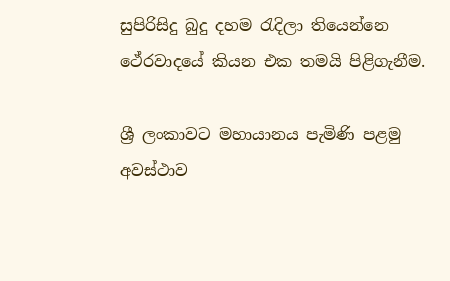සුපිරිසිදු බුදු දහම රැදිලා තියෙන්නෙ ථේරවාදයේ කියන එක තමයි පිළිගැනීම.

ශ්‍රී ලංකාවට මහායානය පැමිණි පළමු අවස්ථාව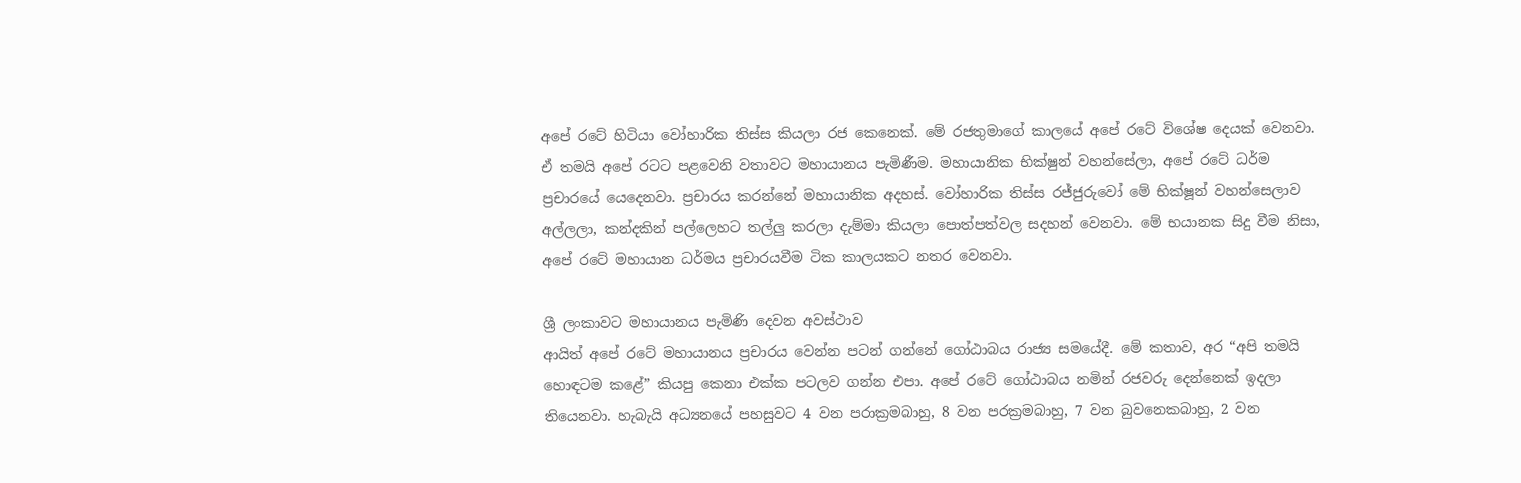අපේ රටේ හිටියා වෝහාරික තිස්ස කියලා රජ කෙනෙක්. මේ රජතුමාගේ කාලයේ අපේ රටේ විශේෂ දෙයක් වෙනවා. ඒ තමයි අපේ රටට පළවෙනි වතාවට මහායානය පැමිණීම. මහායානික භික්ෂුන් වහන්සේලා, අපේ රටේ ධර්ම ප්‍රචාරයේ යෙදෙනවා. ප්‍රචාරය කරන්නේ මහායානික අදහස්. වෝහාරික තිස්ස රජ්ජුරුවෝ මේ භික්ෂූන් වහන්සෙලාව අල්ලලා, කන්දකින් පල්ලෙහට තල්ලු කරලා දැම්මා කියලා පොත්පත්වල සදහන් වෙනවා. මේ භයානක සිදු වීම නිසා, අපේ රටේ මහායාන ධර්මය ප්‍රචාරයවීම ටික කාලයකට නතර වෙනවා.

ශ්‍රී ලංකාවට මහායානය පැමිණි දෙවන අවස්ථාව
ආයිත් අපේ රටේ මහායානය ප්‍රචාරය වෙන්න පටන් ගන්නේ ගෝඨාබය රාජ්‍ය සමයේදී. මේ කතාව, අර “අපි තමයි හොඳටම කළේ” කියපු කෙනා එක්ක පටලව ගන්න එපා. අපේ රටේ ගෝඨාබය නමින් රජවරු දෙන්නෙක් ඉදලා තියෙනවා. හැබැයි අධ්‍යනයේ පහසුවට 4 වන පරාක්‍රමබාහු, 8 වන පරක්‍රමබාහු, 7 වන බුවනෙකබාහු, 2 වන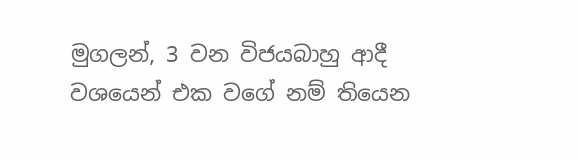මුගලන්, 3 වන විජයබාහු ආදී වශයෙන් එක වගේ නම් තියෙන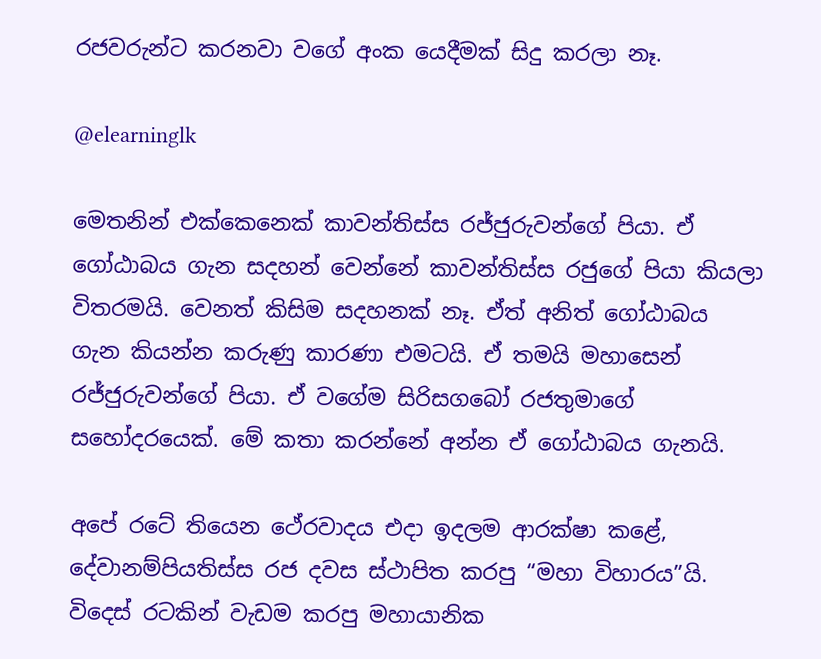රජවරුන්ට කරනවා වගේ අංක යෙදීමක් සිදු කරලා නෑ.

@elearninglk

මෙතනින් එක්කෙනෙක් කාවන්තිස්ස රජ්ජුරුවන්ගේ පියා. ඒ ගෝඨාබය ගැන සදහන් වෙන්නේ කාවන්තිස්ස රජුගේ පියා කියලා විතරමයි. වෙනත් කිසිම සදහනක් නෑ. ඒත් අනිත් ගෝඨාබය ගැන කියන්න කරුණු කාරණා එමටයි. ඒ තමයි මහාසෙන් රජ්ජුරුවන්ගේ පියා. ඒ වගේම සිරිසගබෝ රජතුමාගේ සහෝදරයෙක්. මේ කතා කරන්නේ අන්න ඒ ගෝඨාබය ගැනයි.

අපේ රටේ තියෙන ථේරවාදය එදා ඉදලම ආරක්ෂා කළේ, දේවානම්පියතිස්ස රජ දවස ස්ථාපිත කරපු “මහා විහාරය”යි. විදෙස් රටකින් වැඩම කරපු මහායානික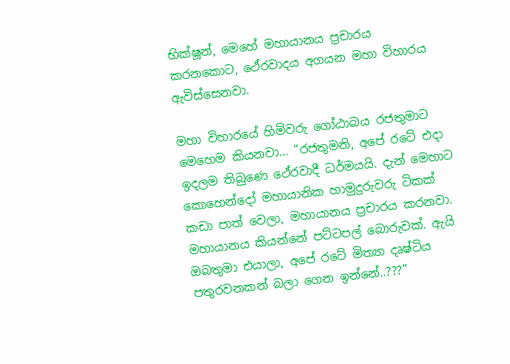භික්ෂූන්, මෙහේ මහායානය ප්‍රචාරය කරනකොට, ථේරවාදය අගයන මහා විහාරය ඇවිස්සෙනවා.

මහා විහාරයේ හිමිවරු ගෝඨාබය රජතුමාට මෙහෙම කියනවා… “රජතුමනි, අපේ රටේ එදා ඉදලම තිබුණෙ ථේරවාදී ධර්මයයි. දැන් මෙහාට කොහෙන්දෝ මහායානික හාමුදුරුවරු ටිකක් කඩා පාත් වෙලා, මහායානය ප්‍රචාරය කරනවා. මහායානය කියන්නේ පට්ටපල් බොරුවක්. ඇයි ඔබතුමා එයාලා, අපේ රටේ මිත්‍යා දෘෂ්ටිය පතුරවනකන් බලා ගෙන ඉන්නේ..???”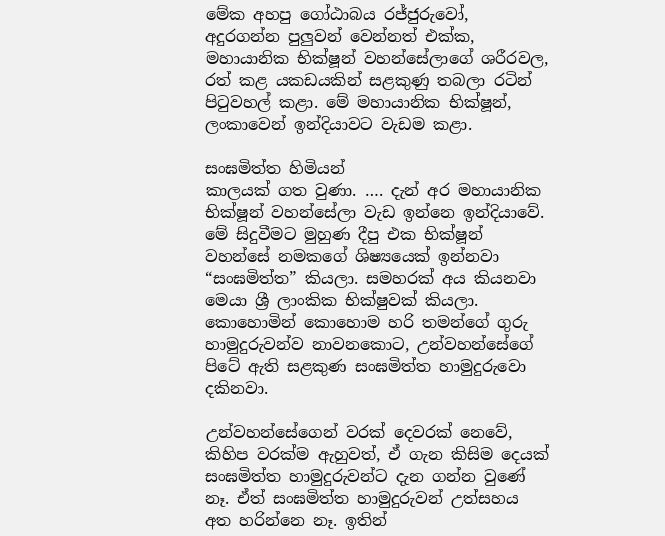මේක අහපු ගෝඨාබය රජ්ජුරුවෝ, අදුරගන්න පුලුවන් වෙන්නත් එක්ක, මහායානික භික්ෂූන් වහන්සේලාගේ ශරීරවල, රත් කළ යකඩයකින් සළකුණු තබලා රටින් පිටුවහල් කළා. මේ මහායානික භික්ෂූන්, ලංකාවෙන් ඉන්දියාවට වැඩම කළා.

සංඝමිත්ත හිමියන්
කාලයක් ගත වුණා. …. දැන් අර මහායානික භික්ෂූන් වහන්සේලා වැඩ ඉන්නෙ ඉන්දියාවේ. මේ සිදුවීමට මුහුණ දීපු එක භික්ෂූන් වහන්සේ නමකගේ ශිෂ්‍යයෙක් ඉන්නවා “සංඝමිත්ත” කියලා. සමහරක් අය කියනවා මෙයා ශ්‍රී ලාංකික භික්ෂුවක් කියලා. කොහොමින් කොහොම හරි තමන්ගේ ගුරු හාමුදුරුවන්ව නාවනකොට, උන්වහන්සේගේ පිටේ ඇති සළකුණ සංඝමිත්ත හාමුදුරුවො දකිනවා.

උන්වහන්සේගෙන් වරක් දෙවරක් නෙවේ, කිහිප වරක්ම ඇහුවත්, ඒ ගැන කිසිම දෙයක් සංඝමිත්ත හාමුදුරුවන්ට දැන ගන්න වුණේ නෑ. ඒත් සංඝමිත්ත හාමුදුරුවන් උත්සහය අත හරින්නෙ නෑ. ඉතින්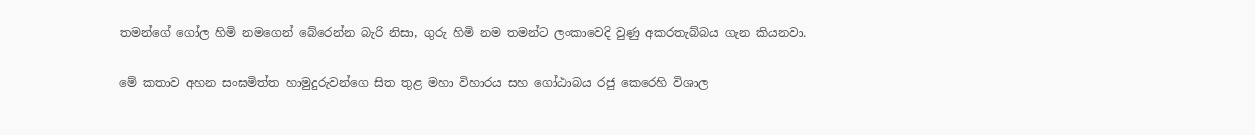තමන්ගේ ගෝල හිමි නමගෙන් බේරෙන්න බැරි නිසා, ගුරු හිමි නම තමන්ට ලංකාවෙදි වුණු අකරතැබ්බය ගැන කියනවා.

මේ කතාව අහන සංඝමිත්ත හාමුදුරුවන්ගෙ සිත තුළ මහා විහාරය සහ ගෝඨාබය රජු කෙරෙහි විශාල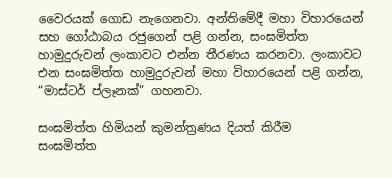වෛරයක් ගොඩ නැගෙනවා. අන්තිමේදී මහා විහාරයෙන් සහ ගෝඨාබය රජුගෙන් පළි ගන්න, සංඝමිත්ත හාමුදුරුවන් ලංකාවට එන්න තීරණය කරනවා. ලංකාවට එන සංඝමිත්ත හාමුදුරුවන් මහා විහාරයෙන් පළි ගන්න, “මාස්ටර් ප්ලෑනක්” ගහනවා.

සංඝමිත්ත හිමියන් කුමන්ත්‍රණය දියත් කිරීම
සංඝමිත්ත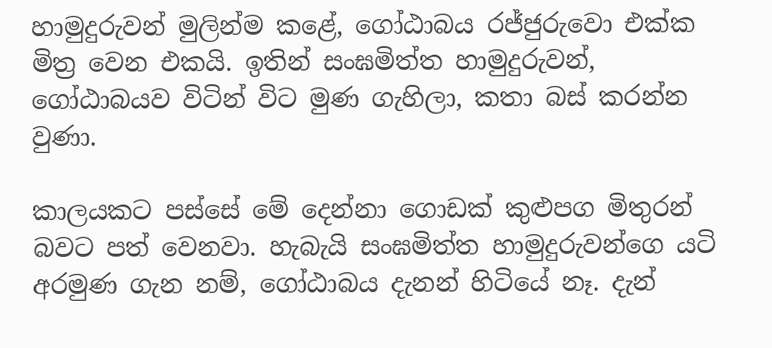හාමුදුරුවන් මුලින්ම කළේ, ගෝඨාබය රජ්ජුරුවො එක්ක මිත්‍ර වෙන එකයි. ඉතින් සංඝමිත්ත හාමුදුරුවන්, ගෝඨාබයව විටින් විට මුණ ගැහිලා, කතා බස් කරන්න වුණා.

කාලයකට පස්සේ මේ දෙන්නා ගොඩක් කුළුපග මිතුරන් බවට පත් වෙනවා. හැබැයි සංඝමිත්ත හාමුදුරුවන්ගෙ යටි අරමුණ ගැන නම්, ගෝඨාබය දැනන් හිටියේ නෑ. දැන්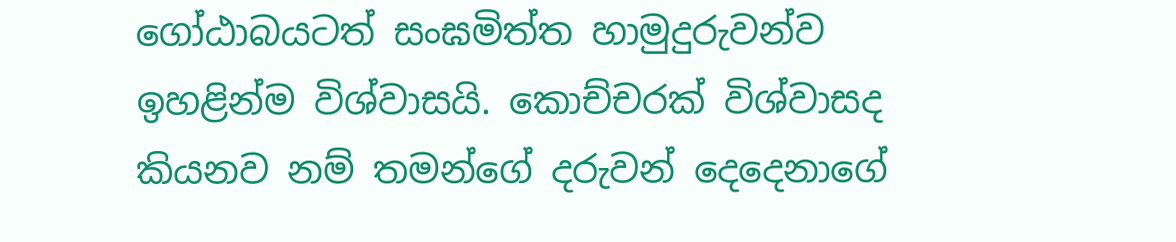ගෝඨාබයටත් සංඝමිත්ත හාමුදුරුවන්ව ඉහළින්ම විශ්වාසයි. කොච්චරක් විශ්වාසද කියනව නම් තමන්ගේ දරුවන් දෙදෙනාගේ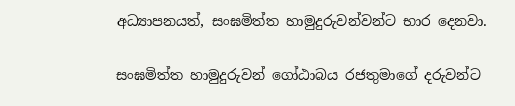අධ්‍යාපනයත්, සංඝමිත්ත හාමුදුරුවන්වන්ට භාර දෙනවා.

සංඝමිත්ත හාමුදුරුවන් ගෝඨාබය රජතුමාගේ දරුවන්ට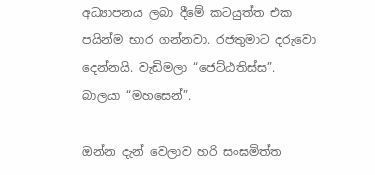අධ්‍යාපනය ලබා දීමේ කටයුත්ත එක පයින්ම භාර ගන්නවා. රජතුමාට දරුවො දෙන්නයි. වැඩිමලා “ජෙට්ඨතිස්ස”. බාලයා “මහසෙන්”.

ඔන්න දැන් වෙලාව හරි සංඝමිත්ත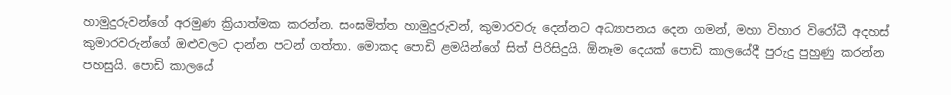හාමුදුරුවන්ගේ අරමුණ ක්‍රියාත්මක කරන්න. සංඝමිත්ත හාමුදුරුවන්, කුමාරවරු දෙන්නට අධ්‍යාපනය දෙන ගමන්, මහා විහාර විරෝධී අදහස් කුමාරවරුන්ගේ ඔළුවලට දාන්න පටන් ගත්තා. මොකද පොඩි ළමයින්ගේ සිත් පිරිසිදුයි. ඕනෑම දෙයක් පොඩි කාලයේදී පුරුදු පුහුණු කරන්න පහසුයි. පොඩි කාලයේ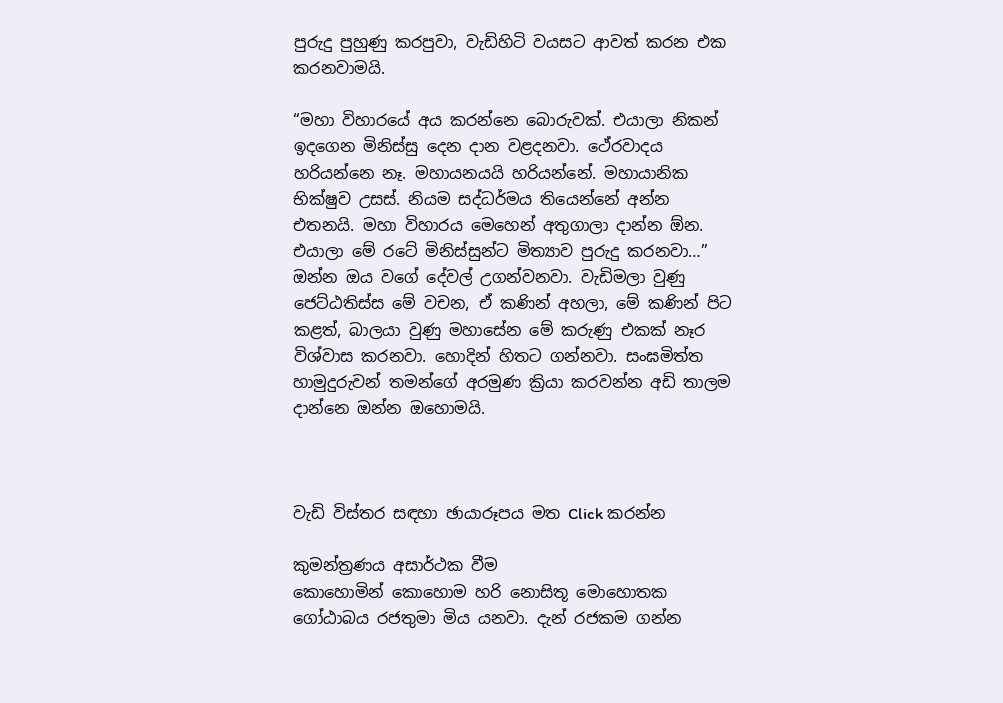පුරුදු පුහුණු කරපුවා, වැඩිහිටි වයසට ආවත් කරන එක කරනවාමයි.

“මහා විහාරයේ අය කරන්නෙ බොරුවක්. එයාලා නිකන් ඉදගෙන මිනිස්සු දෙන දාන වළදනවා. ථේරවාදය හරියන්නෙ නෑ. මහායනයයි හරියන්නේ. මහායානික භික්ෂුව උසස්. නියම සද්ධර්මය තියෙන්නේ අන්න එතනයි. මහා විහාරය මෙහෙන් අතුගාලා දාන්න ඕන. එයාලා මේ රටේ මිනිස්සුන්ට මිත්‍යාව පුරුදු කරනවා…” ඔන්න ඔය වගේ දේවල් උගන්වනවා. වැඩිමලා වුණු ජෙට්ඨතිස්ස මේ වචන, ඒ කණින් අහලා, මේ කණින් පිට කළත්, බාලයා වුණු මහාසේන මේ කරුණු එකක් නෑර විශ්වාස කරනවා. හොදින් හිතට ගන්නවා. සංඝමිත්ත හාමුදුරුවන් තමන්ගේ අරමුණ ක්‍රියා කරවන්න අඩි තාලම දාන්නෙ ඔන්න ඔහොමයි.



වැඩි විස්තර සඳහා ඡායාරූපය මත Click කරන්න

කුමන්ත්‍රණය අසාර්ථක වීම
කොහොමින් කොහොම හරි නොසිතූ මොහොතක ගෝඨාබය රජතුමා මිය යනවා. දැන් රජකම ගන්න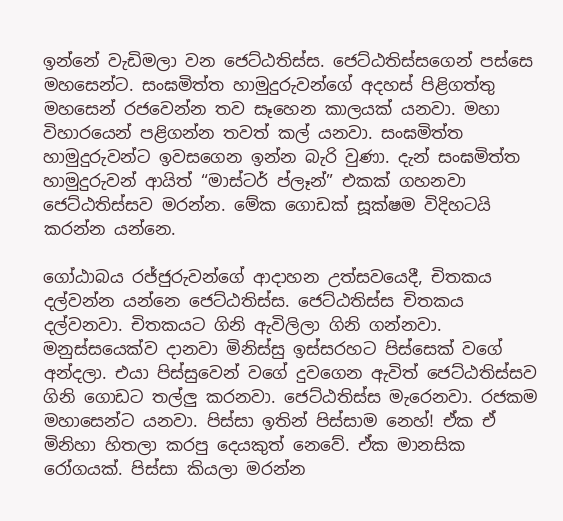ඉන්නේ වැඩිමලා වන ජෙට්ඨතිස්ස. ජෙට්ඨතිස්සගෙන් පස්සෙ මහසෙන්ට. සංඝමිත්ත හාමුදුරුවන්ගේ අදහස් පිළිගත්තු මහසෙන් රජවෙන්න තව සෑහෙන කාලයක් යනවා. මහා විහාරයෙන් පළිගන්න තවත් කල් යනවා. සංඝමිත්ත හාමුදුරුවන්ට ඉවසගෙන ඉන්න බැරි වුණා. දැන් සංඝමිත්ත හාමුදුරුවන් ආයිත් “මාස්ටර් ප්ලෑන්” එකක් ගහනවා ජෙට්ඨතිස්සව මරන්න. මේක ගොඩක් සූක්ෂම විදිහටයි කරන්න යන්නෙ.

ගෝඨාබය රජ්ජුරුවන්ගේ ආදාහන උත්සවයෙදී, චිතකය දල්වන්න යන්නෙ ජෙට්ඨතිස්ස. ජෙට්ඨතිස්ස චිතකය දල්වනවා. චිතකයට ගිනි ඇවිලිලා ගිනි ගන්නවා. මනුස්සයෙක්ව දානවා මිනිස්සු ඉස්සරහට පිස්සෙක් වගේ අන්දලා. එයා පිස්සුවෙන් වගේ දුවගෙන ඇවිත් ජෙට්ඨතිස්සව ගිනි ගොඩට තල්ලු කරනවා. ජෙට්ඨතිස්ස මැරෙනවා. රජකම මහාසෙන්ට යනවා. පිස්සා ඉතින් පිස්සාම නෙහ්! ඒක ඒ මිනිහා හිතලා කරපු දෙයකුත් නෙවේ. ඒක මානසික රෝගයක්. පිස්සා කියලා මරන්න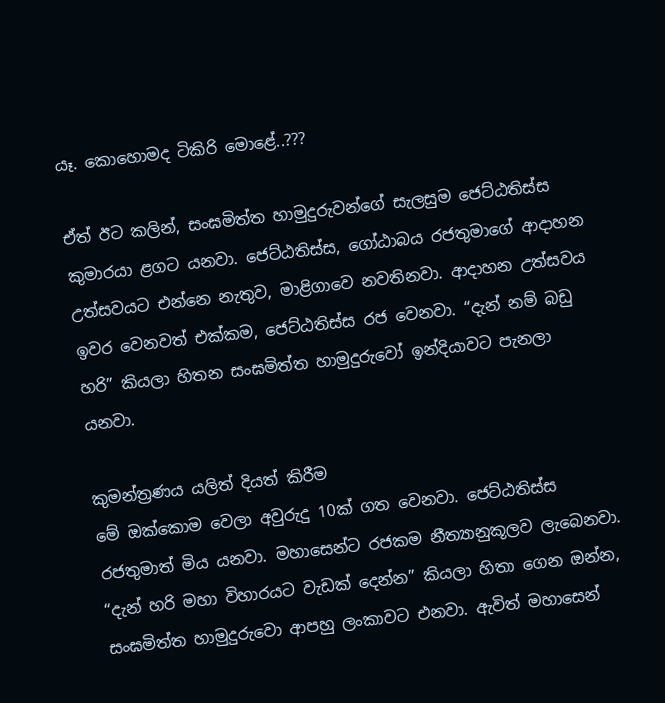යෑ. කොහොමද ටිකිරි මොළේ..???

ඒත් ඊට කලින්, සංඝමිත්ත හාමුදුරුවන්ගේ සැලසුම ජෙට්ඨතිස්ස කුමාරයා ළගට යනවා. ජෙට්ඨතිස්ස, ගෝඨාබය රජතුමාගේ ආදාහන උත්සවයට එන්නෙ නැතුව, මාළිගාවෙ නවතිනවා. ආදාහන උත්සවය ඉවර වෙනවත් එක්කම, ජෙට්ඨතිස්ස රජ වෙනවා. “දැන් නම් බඩු හරි” කියලා හිතන සංඝමිත්ත හාමුදුරුවෝ ඉන්දියාවට පැනලා යනවා.

කුමන්ත්‍රණය යලිත් දියත් කිරීම
මේ ඔක්කොම වෙලා අවුරුදු 10ක් ගත වෙනවා. ජෙට්ඨතිස්ස රජතුමාත් මිය යනවා. මහාසෙන්ට රජකම නීත්‍යානුකූලව ලැබෙනවා. “දැන් හරි මහා විහාරයට වැඩක් දෙන්න” කියලා හිතා ගෙන ඔන්න, සංඝමිත්ත හාමුදුරුවො ආපහු ලංකාවට එනවා. ඇවිත් මහාසෙන්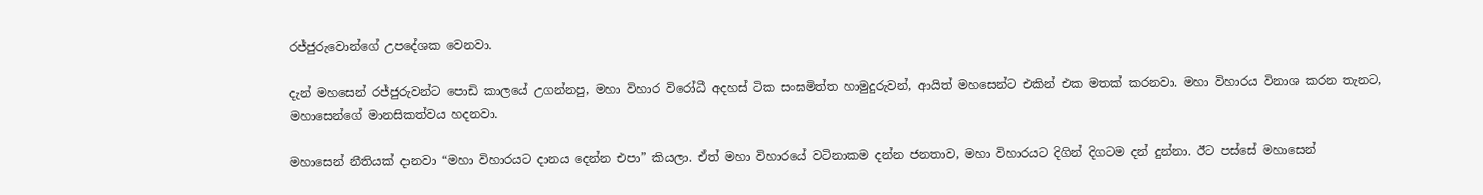රජ්ජුරුවොන්ගේ උපදේශක වෙනවා.

දැන් මහසෙන් රජ්ජුරුවන්ට පොඩි කාලයේ උගන්නපු, මහා විහාර විරෝධී අදහස් ටික සංඝමිත්ත හාමුදුරුවන්, ආයිත් මහසෙන්ට එකින් එක මතක් කරනවා. මහා විහාරය විනාශ කරන තැනට, මහාසෙන්ගේ මානසිකත්වය හදනවා.

මහාසෙන් නීතියක් දානවා “මහා විහාරයට දානය දෙන්න එපා” කියලා. ඒත් මහා විහාරයේ වටිනාකම දන්න ජනතාව, මහා විහාරයට දිගින් දිගටම දන් දුන්නා. ඊට පස්සේ මහාසෙන්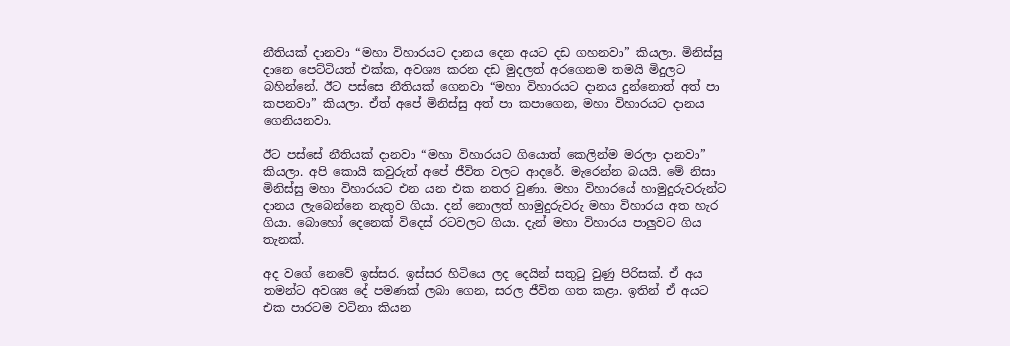නීතියක් දානවා “මහා විහාරයට දානය දෙන අයට දඩ ගහනවා” කියලා. මිනිස්සු දානෙ පෙට්ටියත් එක්ක, අවශ්‍ය කරන දඩ මුදලත් අරගෙනම තමයි මිදුලට බහින්නේ. ඊට පස්සෙ නීතියක් ගෙනවා “මහා විහාරයට දානය දුන්නොත් අත් පා කපනවා” කියලා. ඒත් අපේ මිනිස්සු අත් පා කපාගෙන, මහා විහාරයට දානය ගෙනියනවා.

ඊට පස්සේ නීතියක් දානවා “මහා විහාරයට ගියොත් කෙලින්ම මරලා දානවා” කියලා. අපි කොයි කවුරුත් අපේ ජීවිත වලට ආදරේ. මැරෙන්න බයයි. මේ නිසා මිනිස්සු මහා විහාරයට එන යන එක නතර වුණා. මහා විහාරයේ හාමුදුරුවරුන්ට දානය ලැබෙන්නෙ නැතුව ගියා. දන් නොලත් හාමුදුරුවරු මහා විහාරය අත හැර ගියා. බොහෝ දෙනෙක් විදෙස් රටවලට ගියා. දැන් මහා විහාරය පාලුවට ගිය තැනක්.

අද වගේ නෙවේ ඉස්සර. ඉස්සර හිටියෙ ලද දෙයින් සතුටු වුණු පිරිසක්. ඒ අය තමන්ට අවශ්‍ය දේ පමණක් ලබා ගෙන, සරල ජීවිත ගත කළා. ඉතින් ඒ අයට එක පාරටම වටිනා කියන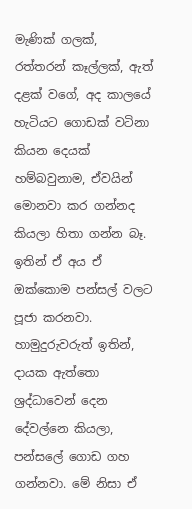මැණික් ගලක්, රත්තරන් කෑල්ලක්, ඇත් දළක් වගේ, අද කාලයේ හැටියට ගොඩක් වටිනා කියන දෙයක් හම්බවුනාම, ඒවයින් මොනවා කර ගන්නද කියලා හිතා ගන්න බෑ. ඉතින් ඒ අය ඒ ඔක්කොම පන්සල් වලට පූජා කරනවා. හාමුදුරුවරුත් ඉතින්, දායක ඇත්තො ශ්‍රද්ධාවෙන් දෙන දේවල්නෙ කියලා, පන්සලේ ගොඩ ගහ ගන්නවා. මේ නිසා ඒ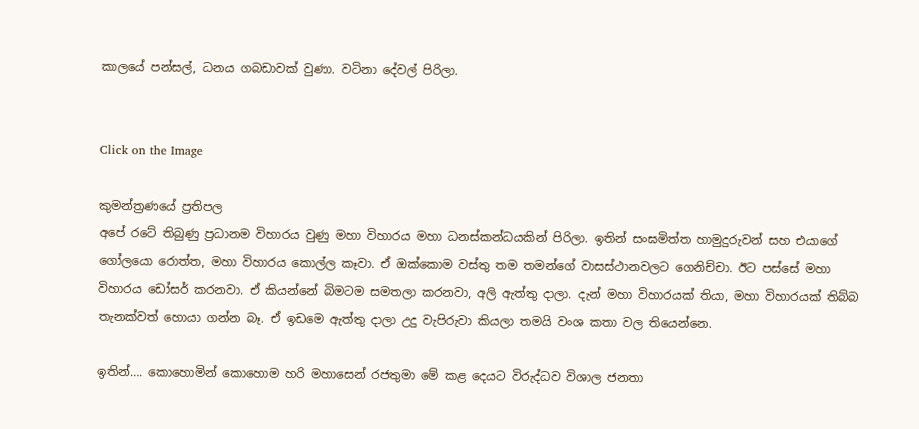කාලයේ පන්සල්, ධනය ගබඩාවක් වුණා. වටිනා දේවල් පිරිලා.


Click on the Image

කුමන්ත්‍රණයේ ප්‍රතිපල
අපේ රටේ තිබුණු ප්‍රධානම විහාරය වුණු මහා විහාරය මහා ධනස්කන්ධයකින් පිරිලා. ඉතින් සංඝමිත්ත හාමුදුරුවන් සහ එයාගේ ගෝලයො රොත්ත, මහා විහාරය කොල්ල කෑවා. ඒ ඔක්කොම වස්තු තම තමන්ගේ වාසස්ථානවලට ගෙනිච්චා. ඊට පස්සේ මහා විහාරය ඩෝසර් කරනවා. ඒ කියන්නේ බිමටම සමතලා කරනවා, අලි ඇත්තු දාලා. දැන් මහා විහාරයක් තියා, මහා විහාරයක් තිබ්බ තැනක්වත් හොයා ගන්න බෑ. ඒ ඉඩමෙ ඇත්තු දාලා උදු වැපිරුවා කියලා තමයි වංශ කතා වල තියෙන්නෙ.

ඉතින්…. කොහොමින් කොහොම හරි මහාසෙන් රජතුමා මේ කළ දෙයට විරුද්ධව විශාල ජනතා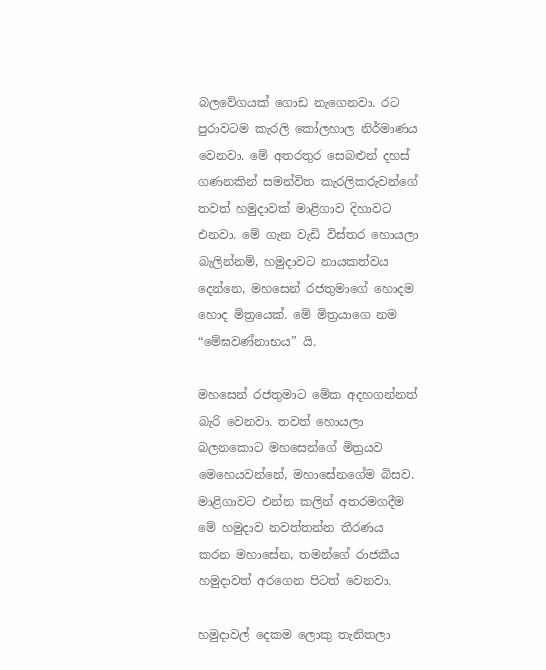බලවේගයක් ගොඩ නැගෙනවා. රට පුරාවටම කැරලි කෝලහාල නිර්මාණය වෙනවා. මේ අතරතුර සෙබළුන් දහස් ගණනකින් සමන්විත කැරලිකරුවන්ගේ තවත් හමුදාවක් මාළිගාව දිහාවට එනවා. මේ ගැන වැඩි විස්තර හොයලා බැලින්නම්, හමුදාවට නායකත්වය දෙන්නෙ, මහසෙන් රජතුමාගේ හොදම හොද මිත්‍රයෙක්. මේ මිත්‍රයාගෙ නම “මේඝවණ්නාභය” යි.

මහසෙන් රජතුමාට මේක අදහගන්නත් බැරි වෙනවා. තවත් හොයලා බලනකොට මහසෙන්ගේ මිත්‍රයව මෙහෙයවන්නේ, මහාසේනගේම බිසව. මාළිගාවට එන්න කලින් අතරමගදීම මේ හමුදාව නවත්තන්න තීරණය කරන මහාසේන, තමන්ගේ රාජකීය හමුදාවත් අරගෙන පිටත් වෙනවා.

හමුදාවල් දෙකම ලොකු තැනිතලා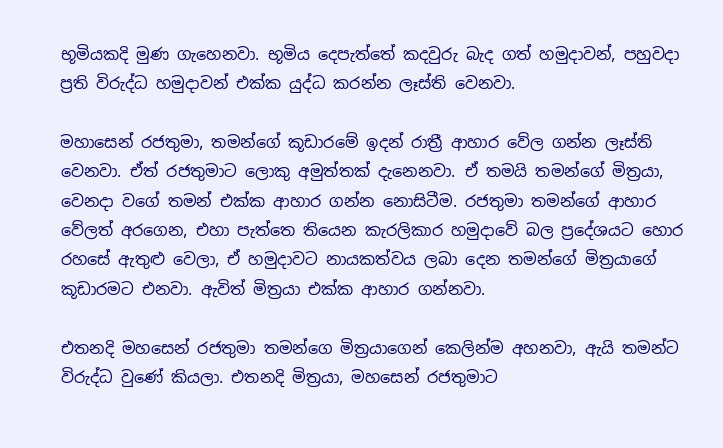භූමියකදි මුණ ගැහෙනවා. භූමිය දෙපැත්තේ කදවුරු බැද ගත් හමුදාවන්, පහුවදා ප්‍රති විරුද්ධ හමුදාවන් එක්ක යුද්ධ කරන්න ලෑස්ති වෙනවා.

මහාසෙන් රජතුමා, තමන්ගේ කූඩාරමේ ඉදන් රාත්‍රී ආහාර වේල ගන්න ලෑස්ති වෙනවා. ඒත් රජතුමාට ලොකු අමුත්තක් දැනෙනවා. ඒ තමයි තමන්ගේ මිත්‍රයා, වෙනදා වගේ තමන් එක්ක ආහාර ගන්න නොසිටීම. රජතුමා තමන්ගේ ආහාර වේලත් අරගෙන, එහා පැත්තෙ තියෙන කැරලිකාර හමුදාවේ බල ප්‍රදේශයට හොර රහසේ ඇතුළු වෙලා, ඒ හමුදාවට නායකත්වය ලබා දෙන තමන්ගේ මිත්‍රයාගේ කූඩාරමට එනවා. ඇවිත් මිත්‍රයා එක්ක ආහාර ගන්නවා.

එතනදි මහසෙන් රජතුමා තමන්ගෙ මිත්‍රයාගෙන් කෙලින්ම අහනවා, ඇයි තමන්ට විරුද්ධ වුණේ කියලා. එතනදි මිත්‍රයා, මහසෙන් රජතුමාට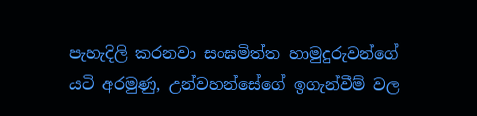පැහැදිලි කරනවා සංඝමිත්ත හාමුදුරුවන්ගේ යටි අරමුණු, උන්වහන්සේගේ ඉගැන්වීම් වල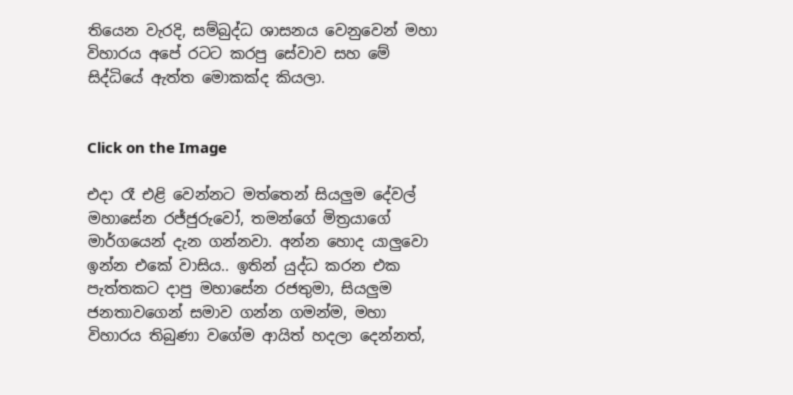තියෙන වැරදි, සම්බුද්ධ ශාසනය වෙනුවෙන් මහා විහාරය අපේ රටට කරපු සේවාව සහ මේ සිද්ධියේ ඇත්ත මොකක්ද කියලා.


Click on the Image

එදා රෑ එළි වෙන්නට මත්තෙන් සියලුම දේවල් මහාසේන රජ්ජුරුවෝ, තමන්ගේ මිත්‍රයාගේ මාර්ගයෙන් දැන ගන්නවා. අන්න හොද යාලුවො ඉන්න එකේ වාසිය.. ඉතින් යුද්ධ කරන එක පැත්තකට දාපු මහාසේන රජතුමා, සියලුම ජනතාවගෙන් සමාව ගන්න ගමන්ම, මහා විහාරය තිබුණා වගේම ආයිත් හදලා දෙන්නත්,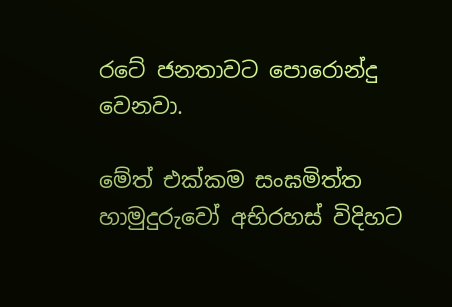රටේ ජනතාවට පොරොන්දු වෙනවා.

මේත් එක්කම සංඝමිත්ත හාමුදුරුවෝ අභිරහස් විදිහට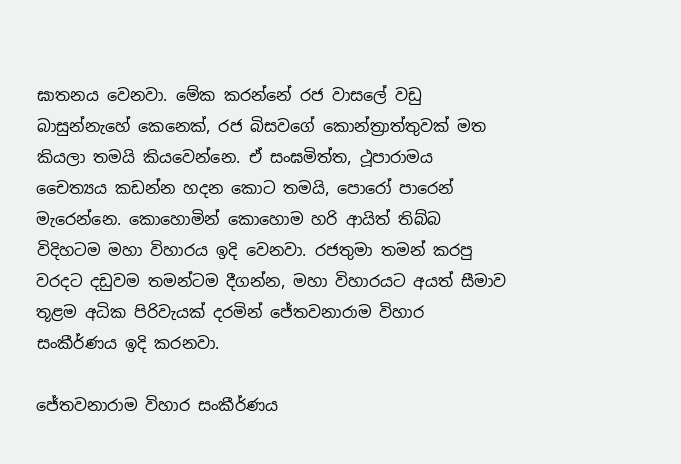ඝාතනය වෙනවා. මේක කරන්නේ රජ වාසලේ වඩු බාසුන්නැහේ කෙනෙක්, රජ බිසවගේ කොන්ත්‍රාත්තුවක් මත කියලා තමයි කියවෙන්නෙ. ඒ සංඝමිත්ත, ථූපාරාමය චෛත්‍යය කඩන්න හදන කොට තමයි, පොරෝ පාරෙන් මැරෙන්නෙ. කොහොමින් කොහොම හරි ආයිත් තිබ්බ විදිහටම මහා විහාරය ඉදි වෙනවා. රජතුමා තමන් කරපු වරදට දඩුවම තමන්ටම දීගන්න, මහා විහාරයට අයත් සීමාව තූළම අධික පිරිවැයක් දරමින් ජේතවනාරාම විහාර සංකීර්ණය ඉදි කරනවා.

ජේතවනාරාම විහාර සංකීර්ණය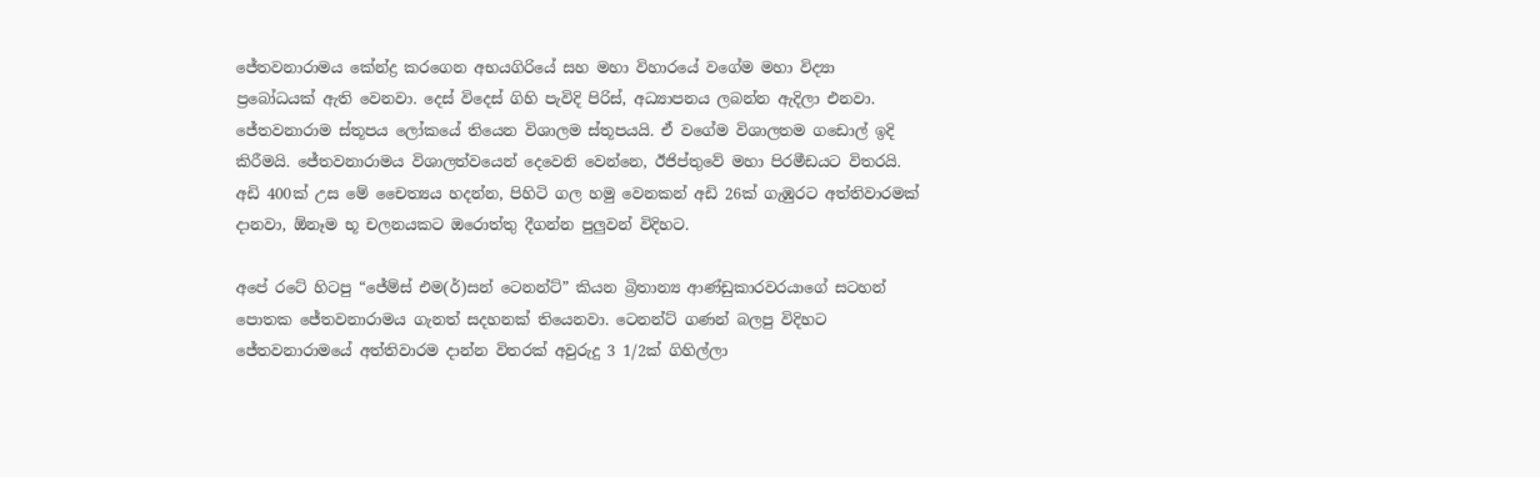ජේතවනාරාමය කේන්ද්‍ර කරගෙන අභයගිරියේ සහ මහා විහාරයේ වගේම මහා විද්‍යා ප්‍රබෝධයක් ඇති වෙනවා. දෙස් විදෙස් ගිහි පැවිදි පිරිස්, අධ්‍යාපනය ලබන්න ඇදිලා එනවා. ජේතවනාරාම ස්තූපය ලෝකයේ තියෙන විශාලම ස්තූපයයි. ඒ වගේම විශාලතම ගඩොල් ඉදි කිරීමයි. ජේතවනාරාමය විශාලත්වයෙන් දෙවෙනි වෙන්නෙ, ඊජිප්තුවේ මහා පිරමීඩයට විතරයි. අඩි 400ක් උස මේ චෛත්‍යය හදන්න, පිහිටි ගල හමු වෙනකන් අඩි 26ක් ගැඹුරට අත්තිවාරමක් දානවා, ඕනෑම භූ චලනයකට ඔරොත්තු දීගන්න පුලුවන් විදිහට.

අපේ රටේ හිටපු “ජේම්ස් එම(ර්)සන් ටෙනන්ට්” කියන බ්‍රිතාන්‍ය ආණ්ඩුකාරවරයාගේ සටහන් පොතක ජේතවනාරාමය ගැනත් සදහනක් තියෙනවා. ටෙනන්ට් ගණන් බලපු විදිහට ජේතවනාරාමයේ අත්තිවාරම දාන්න විතරක් අවුරුදු 3 1/2ක් ගිහිල්ලා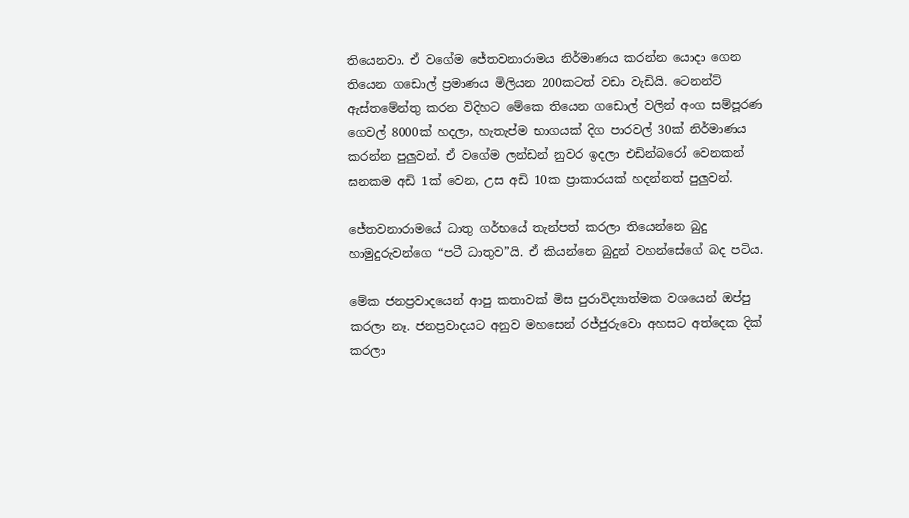තියෙනවා. ඒ වගේම ජේතවනාරාමය නිර්මාණය කරන්න යොදා ගෙන තියෙන ගඩොල් ප්‍රමාණය මිලියන 200කටත් වඩා වැඩියි. ටෙනන්ට් ඇස්තමේන්තු කරන විදිහට මේකෙ තියෙන ගඩොල් වලින් අංග සම්පූරණ ගෙවල් 8000ක් හදලා, හැතැප්ම භාගයක් දිග පාරවල් 30ක් නිර්මාණය කරන්න පුලුවන්. ඒ වගේම ලන්ඩන් නුවර ඉදලා එඩින්බරෝ වෙනකන් ඝනකම අඩි 1ක් වෙන, උස අඩි 10ක ප්‍රාකාරයක් හදන්නත් පුලුවන්.

ජේතවනාරාමයේ ධාතු ගර්භයේ තැන්පත් කරලා තියෙන්නෙ බුදු හාමුදුරුවන්ගෙ “පටී ධාතුව”යි. ඒ කියන්නෙ බුදුන් වහන්සේගේ බද පටිය.

මේක ජනප්‍රවාදයෙන් ආපු කතාවක් මිස පුරාවිද්‍යාත්මක වශයෙන් ඔප්පු කරලා නෑ. ජනප්‍රවාදයට අනුව මහසෙන් රජ්ජුරුවො අහසට අත්දෙක දික් කරලා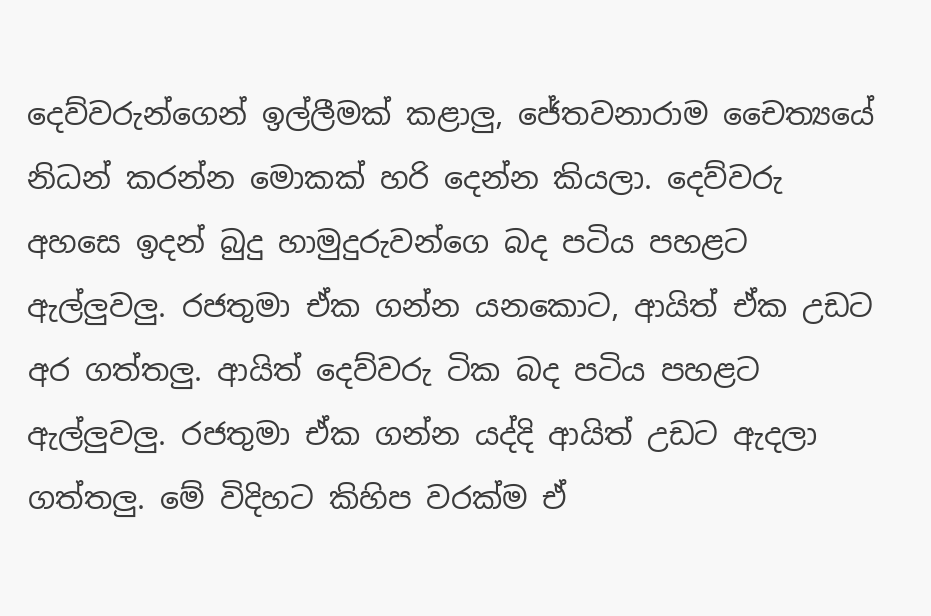දෙව්වරුන්ගෙන් ඉල්ලීමක් කළාලු, ජේතවනාරාම චෛත්‍යයේ නිධන් කරන්න මොකක් හරි දෙන්න කියලා. දෙව්වරු අහසෙ ඉදන් බුදු හාමුදුරුවන්ගෙ බද පටිය පහළට ඇල්ලුවලු. රජතුමා ඒක ගන්න යනකොට, ආයිත් ඒක උඩට අර ගත්තලු. ආයිත් දෙව්වරු ටික බද පටිය පහළට ඇල්ලුවලු. රජතුමා ඒක ගන්න යද්දි ආයිත් උඩට ඇදලා ගත්තලු. මේ විදිහට කිහිප වරක්ම ඒ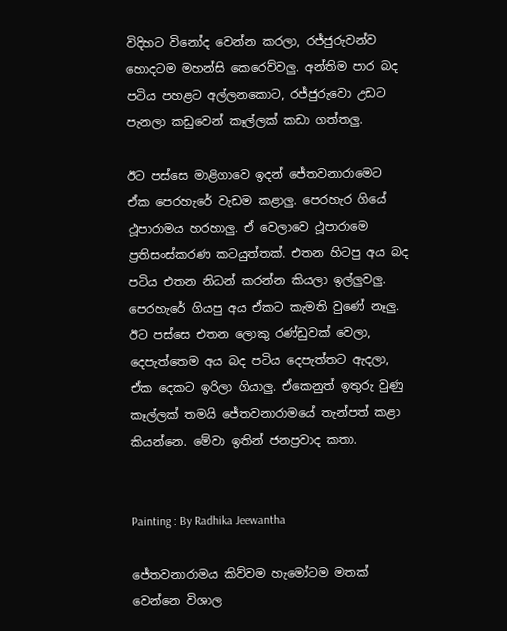විදිහට විනෝද වෙන්න කරලා, රජ්ජුරුවන්ව හොදටම මහන්සි කෙරෙව්වලු. අන්තිම පාර බද පටිය පහළට අල්ලනකොට, රජ්ජුරුවො උඩට පැනලා කඩුවෙන් කෑල්ලක් කඩා ගත්තලු.

ඊට පස්සෙ මාළිගාවෙ ඉදන් ජේතවනාරාමෙට ඒක පෙරහැරේ වැඩම කළාලු. පෙරහැර ගියේ ථූපාරාමය හරහාලු. ඒ වෙලාවෙ ථූපාරාමෙ ප්‍රතිසංස්කරණ කටයුත්තක්. එතන හිටපු අය බද පටිය එතන නිධන් කරන්න කියලා ඉල්ලුවලු. පෙරහැරේ ගියපු අය ඒකට කැමති වුණේ නෑලු. ඊට පස්සෙ එතන ලොකු රණ්ඩුවක් වෙලා, දෙපැත්තෙම අය බද පටිය දෙපැත්තට ඇදලා, ඒක දෙකට ඉරිලා ගියාලු. ඒකෙනුත් ඉතුරු වුණු කෑල්ලක් තමයි ජේතවනාරාමයේ තැන්පත් කළා කියන්නෙ. මේවා ඉතින් ජනප්‍රවාද කතා.


Painting : By Radhika Jeewantha

ජේතවනාරාමය කිව්වම හැමෝටම මතක් වෙන්නෙ විශාල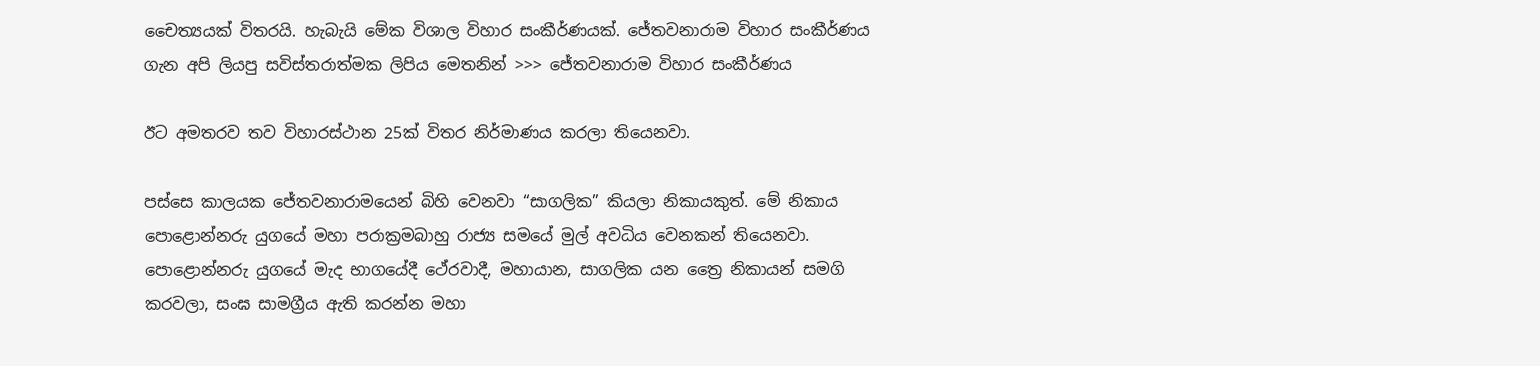චෛත්‍යයක් විතරයි. හැබැයි මේක විශාල විහාර සංකීර්ණයක්. ජේතවනාරාම විහාර සංකීර්ණය ගැන අපි ලියපු සවිස්තරාත්මක ලිපිය මෙතනින් >>> ජේතවනාරාම විහාර සංකීර්ණය

ඊට අමතරව තව විහාරස්ථාන 25ක් විතර නිර්මාණය කරලා තියෙනවා.

පස්සෙ කාලයක ජේතවනාරාමයෙන් බිහි වෙනවා “සාගලික” කියලා නිකායකුත්. මේ නිකාය පොළොන්නරු යුගයේ මහා පරාක්‍රමබාහු රාජ්‍ය සමයේ මුල් අවධිය වෙනකන් තියෙනවා. පොළොන්නරු යුගයේ මැද භාගයේදී ථේරවාදී, මහායාන, සාගලික යන ත්‍රෛ නිකායන් සමගි කරවලා, සංඝ සාමග්‍රීය ඇති කරන්න මහා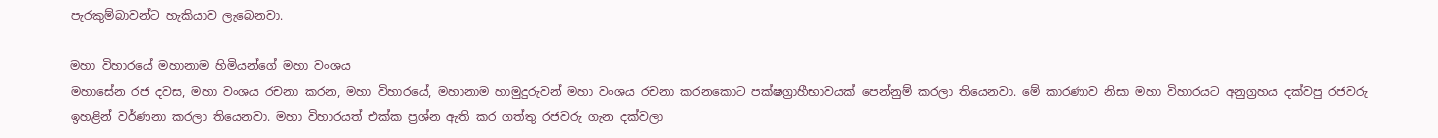පැරකුම්බාවන්ට හැකියාව ලැබෙනවා.

මහා විහාරයේ මහානාම හිමියන්ගේ මහා වංශය
මහාසේන රජ දවස, මහා වංශය රචනා කරන, මහා විහාරයේ, මහානාම හාමුදුරුවන් මහා වංශය රචනා කරනකොට පක්ෂග්‍රාහීභාවයක් පෙන්නුම් කරලා තියෙනවා. මේ කාරණාව නිසා මහා විහාරයට අනුග්‍රහය දක්වපු රජවරු ඉහළින් වර්ණනා කරලා තියෙනවා. මහා විහාරයත් එක්ක ප්‍රශ්න ඇති කර ගත්තු රජවරු ගැන දක්වලා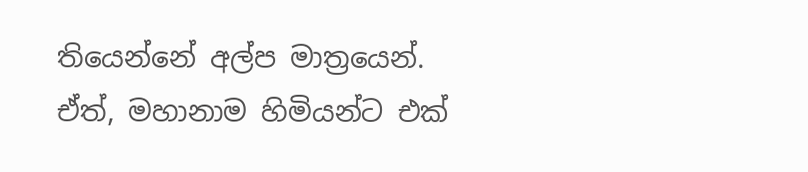තියෙන්නේ අල්ප මාත්‍රයෙන්. ඒත්, මහානාම හිමියන්ට එක්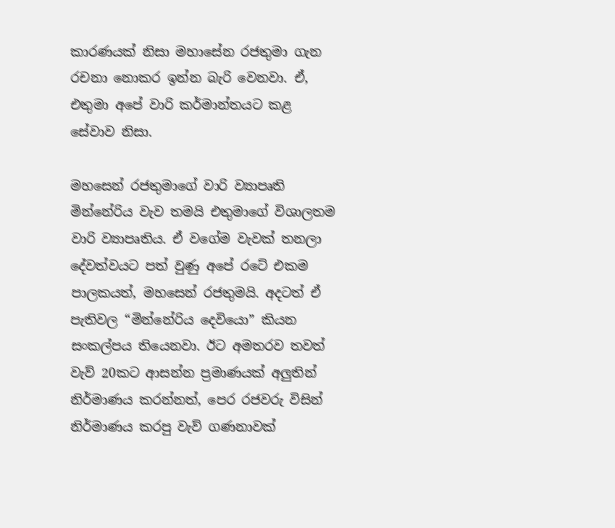කාරණයක් නිසා මහාසේන රජතුමා ගැන රචනා නොකර ඉන්න බැරි වෙනවා. ඒ, එතුමා අපේ වාරි කර්මාන්තයට කළ සේවාව නිසා.

මහසෙන් රජතුමාගේ වාරි ව්‍යාපෘති
මින්නේරිය වැව තමයි එතුමාගේ විශාලතම වාරි ව්‍යාපෘතිය. ඒ වගේම වැවක් තනලා දේවත්වයට පත් වුණු අපේ රටේ එකම පාලකයත්, මහසෙන් රජතුමයි. අදටත් ඒ පැතිවල “මින්නේරිය දෙවියො” කියන සංකල්පය තියෙනවා. ඊට අමතරව තවත් වැව් 20කට ආසන්න ප්‍රමාණයක් අලුතින් නිර්මාණය කරන්නත්, පෙර රජවරු විසින් නිර්මාණය කරපු වැව් ගණනාවක්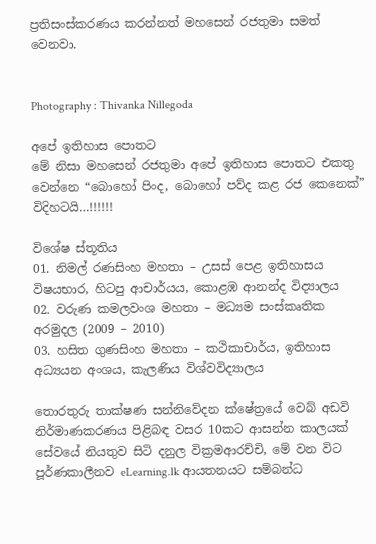ප්‍රතිසංස්කරණය කරන්නත් මහසෙන් රජතුමා සමත් වෙනවා.


Photography : Thivanka Nillegoda

අපේ ඉතිහාස පොතට
මේ නිසා මහසෙන් රජතුමා අපේ ඉතිහාස පොතට එකතු වෙන්නෙ “බොහෝ පිංද, බොහෝ පව්ද කළ රජ කෙනෙක්” විදිහටයි…!!!!!!

විශේෂ ස්තූතිය
01. නිමල් රණසිංහ මහතා – උසස් පෙළ ඉතිහාසය විෂයභාර, හිටපු ආචාර්යය, කොළඹ ආනන්ද විද්‍යාලය
02. වරුණ කමලවංශ මහතා – මධ්‍යම සංස්කෘතික අරමුදල (2009 – 2010)
03. හසිත ගුණසිංහ මහතා – කථිකාචාර්ය, ඉතිහාස අධ්‍යයන අංශය, කැලණිය විශ්වවිද්‍යාලය

තොරතුරු තාක්ෂණ සන්නිවේදන ක්ෂේත්‍රයේ වෙබ් අඩවි නිර්මාණකරණය පිළිබඳ වසර 10කට ආසන්න කාලයක් සේවයේ නියතුව සිටි දනුල වික්‍රමආරච්චි, මේ වන විට පූර්ණකාලීනව eLearning.lk ආයතනයට සම්බන්ධ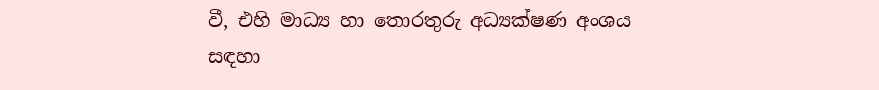වී, එහි මාධ්‍ය හා තොරතුරු අධ්‍යක්ෂණ අංශය සඳහා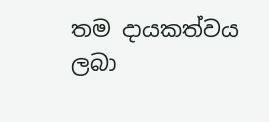තම දායකත්වය ලබා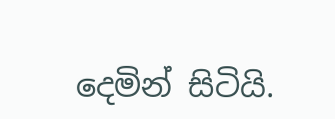දෙමින් සිටියි.